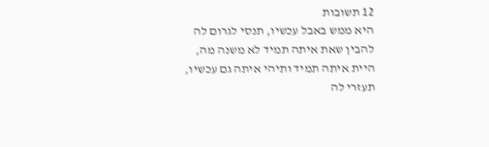12 תשובות
היא ממש באבל עכשיו, תנסי לגרום לה להבין שאת איתה תמיד לא משנה מה, היית איתה תמיד ותיהי איתה גם עכשיו, תעזרי לה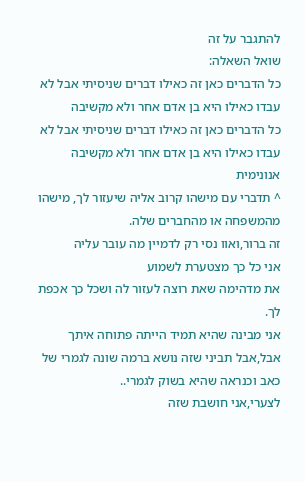להתגבר על זה
שואל השאלה:
כל הדברים כאן זה כאילו דברים שניסיתי אבל לא עבדו כאילו היא בן אדם אחר ולא מקשיבה
כל הדברים כאן זה כאילו דברים שניסיתי אבל לא עבדו כאילו היא בן אדם אחר ולא מקשיבה
אנונימית
^ תדברי עם מישהו קרוב אליה שיעזור לך, מישהו מהמשפחה או מהחברים שלה.
זה ברור,ואוו נסי רק לדמיין מה עובר עליה
אני כל כך מצטערת לשמוע
את מדהימה שאת רוצה לעזור לה ושכל כך אכפת לך.
אני מבינה שהיא תמיד הייתה פתוחה איתך אבל,אבל תביני שזה נושא ברמה שונה לגמרי של כאב וכנראה שהיא בשוק לגמרי..
לצערי,אני חושבת שזה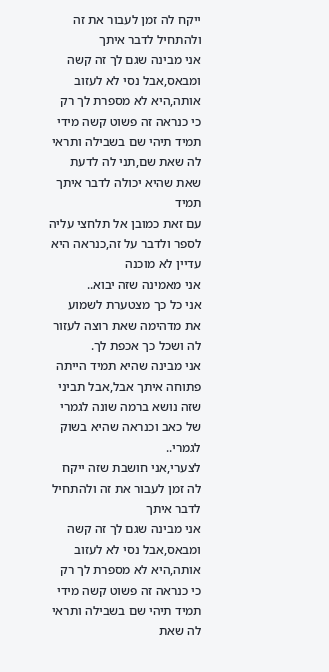ייקח לה זמן לעבור את זה ולהתחיל לדבר איתך
אני מבינה שגם לך זה קשה ומבאס,אבל נסי לא לעזוב אותה,היא לא מספרת לך רק כי כנראה זה פשוט קשה מידי
תמיד תיהי שם בשבילה ותראי לה שאת שם,תני לה לדעת שאת שהיא יכולה לדבר איתך תמיד
עם זאת כמובן אל תלחצי עליה לספר ולדבר על זה,כנראה היא עדיין לא מוכנה
אני מאמינה שזה יבוא..
אני כל כך מצטערת לשמוע
את מדהימה שאת רוצה לעזור לה ושכל כך אכפת לך.
אני מבינה שהיא תמיד הייתה פתוחה איתך אבל,אבל תביני שזה נושא ברמה שונה לגמרי של כאב וכנראה שהיא בשוק לגמרי..
לצערי,אני חושבת שזה ייקח לה זמן לעבור את זה ולהתחיל לדבר איתך
אני מבינה שגם לך זה קשה ומבאס,אבל נסי לא לעזוב אותה,היא לא מספרת לך רק כי כנראה זה פשוט קשה מידי
תמיד תיהי שם בשבילה ותראי לה שאת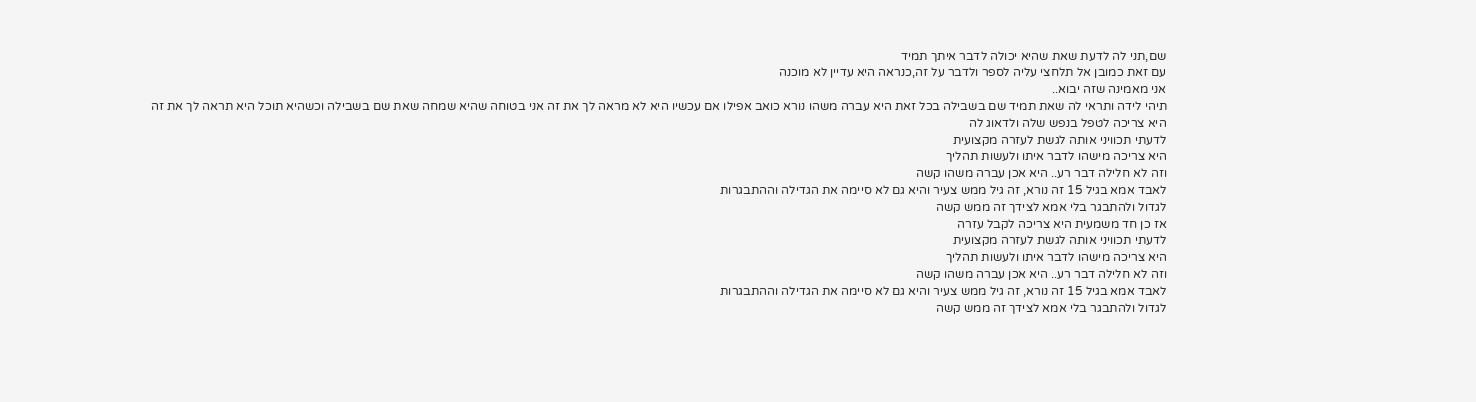שם,תני לה לדעת שאת שהיא יכולה לדבר איתך תמיד
עם זאת כמובן אל תלחצי עליה לספר ולדבר על זה,כנראה היא עדיין לא מוכנה
אני מאמינה שזה יבוא..
תיהי לידה ותראי לה שאת תמיד שם בשבילה בכל זאת היא עברה משהו נורא כואב אפילו אם עכשיו היא לא מראה לך את זה אני בטוחה שהיא שמחה שאת שם בשבילה וכשהיא תוכל היא תראה לך את זה
היא צריכה לטפל בנפש שלה ולדאוג לה
לדעתי תכוויני אותה לגשת לעזרה מקצועית
היא צריכה מישהו לדבר איתו ולעשות תהליך
וזה לא חלילה דבר רע.. היא אכן עברה משהו קשה
לאבד אמא בגיל 15 זה נורא, זה גיל ממש צעיר והיא גם לא סיימה את הגדילה וההתבגרות
לגדול ולהתבגר בלי אמא לצידך זה ממש קשה
אז כן חד משמעית היא צריכה לקבל עזרה
לדעתי תכוויני אותה לגשת לעזרה מקצועית
היא צריכה מישהו לדבר איתו ולעשות תהליך
וזה לא חלילה דבר רע.. היא אכן עברה משהו קשה
לאבד אמא בגיל 15 זה נורא, זה גיל ממש צעיר והיא גם לא סיימה את הגדילה וההתבגרות
לגדול ולהתבגר בלי אמא לצידך זה ממש קשה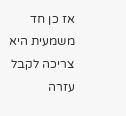אז כן חד משמעית היא צריכה לקבל עזרה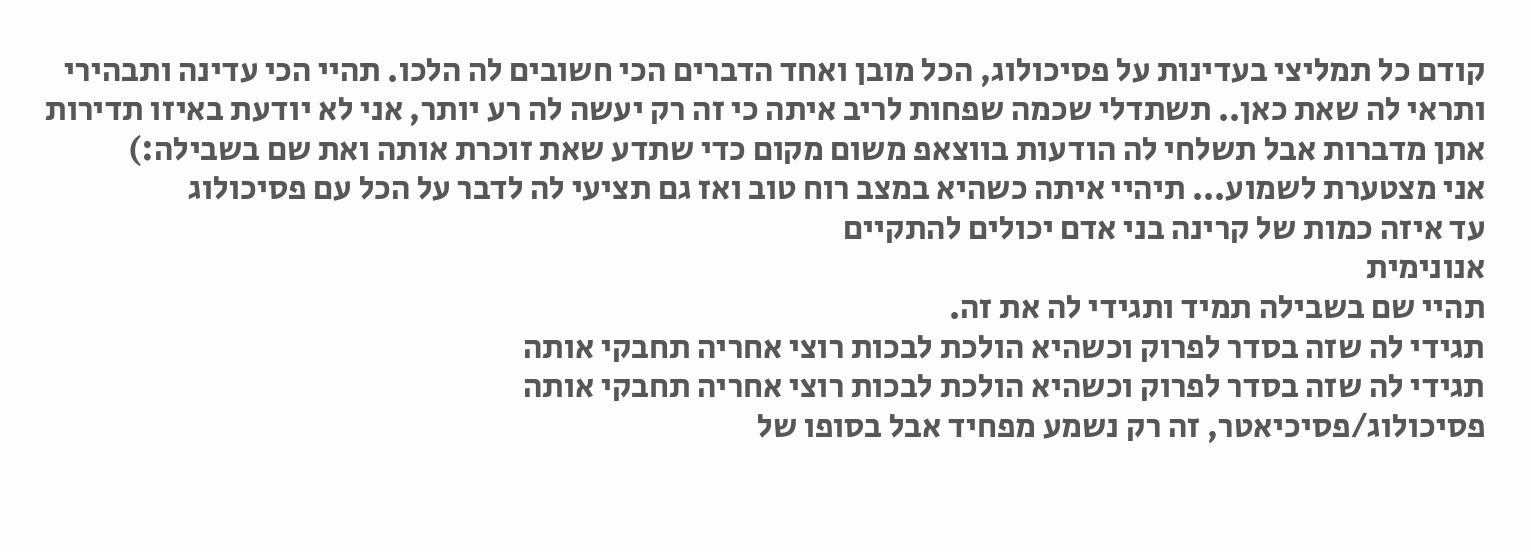קודם כל תמליצי בעדינות על פסיכולוג, הכל מובן ואחד הדברים הכי חשובים לה הלכו. תהיי הכי עדינה ותבהירי ותראי לה שאת כאן.. תשתדלי שכמה שפחות לריב איתה כי זה רק יעשה לה רע יותר, אני לא יודעת באיזו תדירות אתן מדברות אבל תשלחי לה הודעות בווצאפ משום מקום כדי שתדע שאת זוכרת אותה ואת שם בשבילה:)
אני מצטערת לשמוע... תיהיי איתה כשהיא במצב רוח טוב ואז גם תציעי לה לדבר על הכל עם פסיכולוג
עד איזה כמות של קרינה בני אדם יכולים להתקיים
אנונימית
תהיי שם בשבילה תמיד ותגידי לה את זה.
תגידי לה שזה בסדר לפרוק וכשהיא הולכת לבכות רוצי אחריה תחבקי אותה
תגידי לה שזה בסדר לפרוק וכשהיא הולכת לבכות רוצי אחריה תחבקי אותה
פסיכולוג/פסיכיאטר, זה רק נשמע מפחיד אבל בסופו של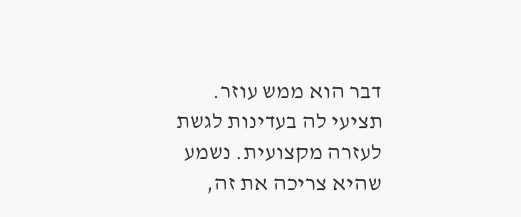דבר הוא ממש עוזר.
תציעי לה בעדינות לגשת לעזרה מקצועית. נשמע שהיא צריכה את זה,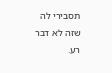תסבירי לה שזה לא דבר רע.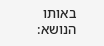באותו הנושא: